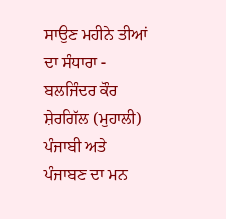ਸਾਉਣ ਮਹੀਨੇ ਤੀਆਂ ਦਾ ਸੰਧਾਰਾ - ਬਲਜਿੰਦਰ ਕੌਰ ਸ਼ੇਰਗਿੱਲ (ਮੁਹਾਲੀ)
ਪੰਜਾਬੀ ਅਤੇ ਪੰਜਾਬਣ ਦਾ ਮਨ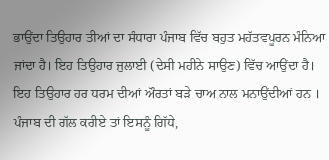ਭਾਉਂਦਾ ਤਿਉਹਾਰ ਤੀਆਂ ਦਾ ਸੰਧਾਰਾ ਪੰਜਾਬ ਵਿੱਚ ਬਹੁਤ ਮਹੱਤਵਪੂਰਨ ਮੰਨਿਆ ਜਾਂਦਾ ਹੈ। ਇਹ ਤਿਉਹਾਰ ਜੁਲਾਈ (ਦੇਸੀ ਮਹੀਨੇ ਸਾਉਣ) ਵਿੱਚ ਆਉਂਦਾ ਹੈ। ਇਹ ਤਿਉਹਾਰ ਹਰ ਧਰਮ ਦੀਆਂ ਔਰਤਾਂ ਬੜੇ ਚਾਅ ਨਾਲ ਮਨਾਉਂਦੀਆਂ ਹਨ ।
ਪੰਜਾਬ ਦੀ ਗੱਲ ਕਰੀਏ ਤਾਂ ਇਸਨੂੰ ਗਿੱਧੇ,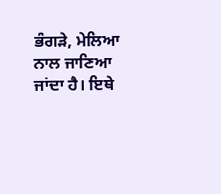ਭੰਗੜੇ, ਮੇਲਿਆ ਨਾਲ ਜਾਣਿਆ ਜਾਂਦਾ ਹੈ। ਇਥੇ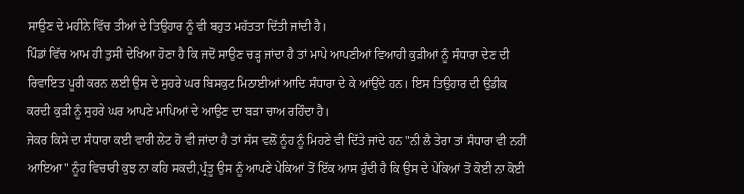ਸਾਉਣ ਦੇ ਮਹੀਨੇ ਵਿੱਚ ਤੀਆਂ ਦੇ ਤਿਉਹਾਰ ਨੂੰ ਵੀ ਬਹੁਤ ਮਹੱਤਤਾ ਦਿੱਤੀ ਜਾਂਦੀ ਹੈ।
ਪਿੰਡਾਂ ਵਿੱਚ ਆਮ ਹੀ ਤੁਸੀਂ ਦੇਖਿਆ ਹੋਣਾ ਹੈ ਕਿ ਜਦੋਂ ਸਾਉਣ ਚੜ੍ਹ ਜਾਂਦਾ ਹੈ ਤਾਂ ਮਾਪੇ ਆਪਣੀਆਂ ਵਿਆਹੀ ਕੁੜੀਆਂ ਨੂੰ ਸੰਧਾਰਾ ਦੇਣ ਦੀ ਰਿਵਾਇਤ ਪੂਰੀ ਕਰਨ ਲਈ ਉਸ ਦੇ ਸੁਹਰੇ ਘਰ ਬਿਸਕੁਟ ਮਿਠਾਈਆਂ ਆਦਿ ਸੰਧਾਰਾ ਦੇ ਕੇ ਆਂਉਂਦੇ ਹਨ। ਇਸ ਤਿਉਹਾਰ ਦੀ ਉਡੀਕ ਕਰਦੀ ਕੁੜੀ ਨੂੰ ਸੁਹਰੇ ਘਰ ਆਪਣੇ ਮਾਪਿਆਂ ਦੇ ਆਉਣ ਦਾ ਬੜਾ ਚਾਅ ਰਹਿੰਦਾ ਹੈ।
ਜੇਕਰ ਕਿਸੇ ਦਾ ਸੰਧਾਰਾ ਕਈ ਵਾਰੀ ਲੇਟ ਹੋ ਵੀ ਜਾਂਦਾ ਹੈ ਤਾਂ ਸੱਸ ਵਲੋਂ ਨੂੰਹ ਨੂੰ ਮਿਹਣੇ ਵੀ ਦਿੱਤੇ ਜਾਂਦੇ ਹਨ "ਨੀ ਲੈ ਤੇਰਾ ਤਾਂ ਸੰਧਾਰਾ ਵੀ ਨਹੀਂ ਆਇਆ" ਨੂੰਹ ਵਿਚਾਰੀ ਕੁਝ ਨਾ ਕਹਿ ਸਕਦੀ,ਪ੍ਰੰਤੂ ਉਸ ਨੂੰ ਆਪਣੇ ਪੇਕਿਆਂ ਤੋਂ ਇੱਕ ਆਸ ਹੁੰਦੀ ਹੈ ਕਿ ਉਸ ਦੇ ਪੇਕਿਆਂ ਤੋਂ ਕੋਈ ਨਾ ਕੋਈ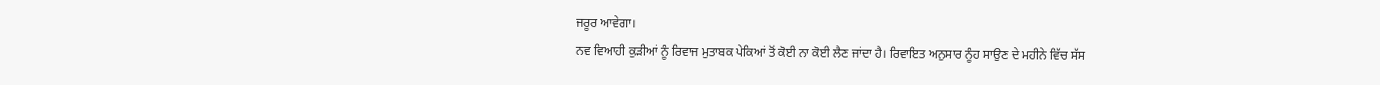ਜਰੂਰ ਆਵੇਗਾ।
ਨਵ ਵਿਆਹੀ ਕੁੜੀਆਂ ਨੂੰ ਰਿਵਾਜ ਮੁਤਾਬਕ ਪੇਕਿਆਂ ਤੋਂ ਕੋਈ ਨਾ ਕੋਈ ਲੈਣ ਜਾਂਦਾ ਹੈ। ਰਿਵਾਇਤ ਅਨੁਸਾਰ ਨੂੰਹ ਸਾਉਣ ਦੇ ਮਹੀਨੇ ਵਿੱਚ ਸੱਸ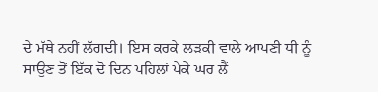ਦੇ ਮੱਥੇ ਨਹੀਂ ਲੱਗਦੀ। ਇਸ ਕਰਕੇ ਲੜਕੀ ਵਾਲੇ ਆਪਣੀ ਧੀ ਨੂੰ ਸਾਉਣ ਤੋਂ ਇੱਕ ਦੋ ਦਿਨ ਪਹਿਲਾਂ ਪੇਕੇ ਘਰ ਲੈਂ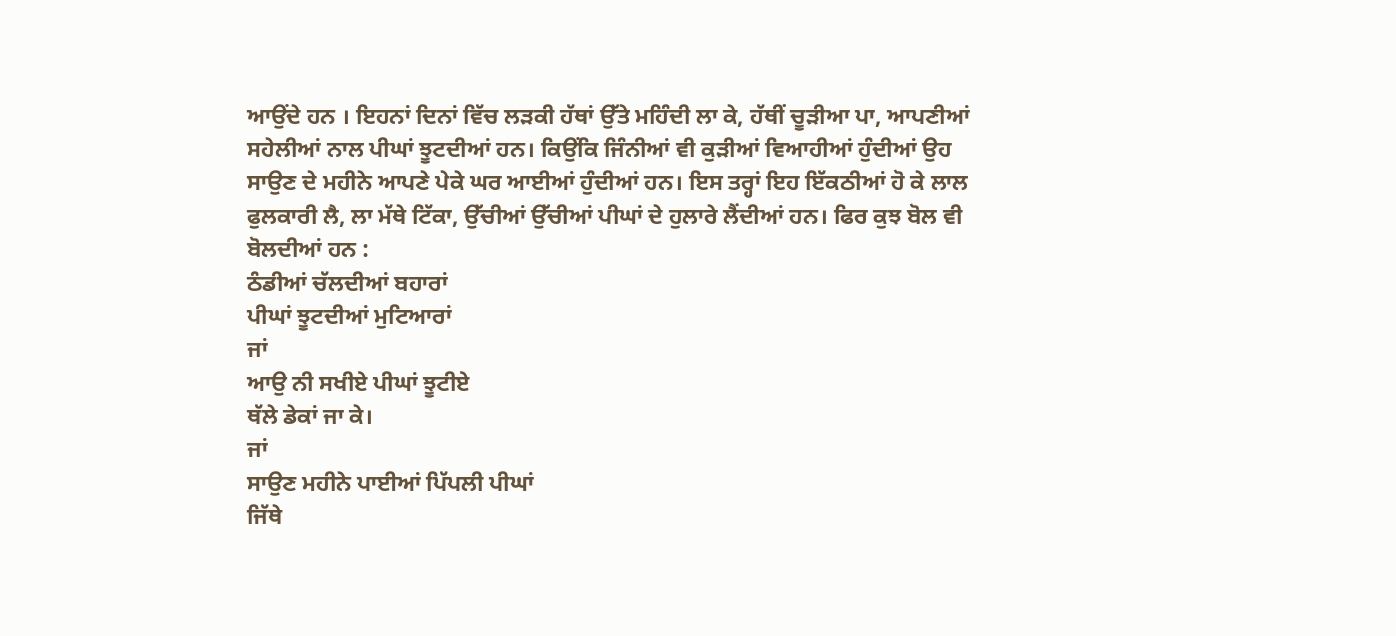ਆਉਂਦੇ ਹਨ । ਇਹਨਾਂ ਦਿਨਾਂ ਵਿੱਚ ਲੜਕੀ ਹੱਥਾਂ ਉੱਤੇ ਮਹਿੰਦੀ ਲਾ ਕੇ, ਹੱਥੀਂ ਚੂੜੀਆ ਪਾ, ਆਪਣੀਆਂ ਸਹੇਲੀਆਂ ਨਾਲ ਪੀਘਾਂ ਝੂਟਦੀਆਂ ਹਨ। ਕਿਉਂਕਿ ਜਿੰਨੀਆਂ ਵੀ ਕੁੜੀਆਂ ਵਿਆਹੀਆਂ ਹੁੰਦੀਆਂ ਉਹ ਸਾਉਣ ਦੇ ਮਹੀਨੇ ਆਪਣੇ ਪੇਕੇ ਘਰ ਆਈਆਂ ਹੁੰਦੀਆਂ ਹਨ। ਇਸ ਤਰ੍ਹਾਂ ਇਹ ਇੱਕਠੀਆਂ ਹੋ ਕੇ ਲਾਲ ਫੁਲਕਾਰੀ ਲੈ, ਲਾ ਮੱਥੇ ਟਿੱਕਾ, ਉੱਚੀਆਂ ਉੱਚੀਆਂ ਪੀਘਾਂ ਦੇ ਹੁਲਾਰੇ ਲੈਂਦੀਆਂ ਹਨ। ਫਿਰ ਕੁਝ ਬੋਲ ਵੀ ਬੋਲਦੀਆਂ ਹਨ :
ਠੰਡੀਆਂ ਚੱਲਦੀਆਂ ਬਹਾਰਾਂ
ਪੀਘਾਂ ਝੂਟਦੀਆਂ ਮੁਟਿਆਰਾਂ
ਜਾਂ
ਆਉ ਨੀ ਸਖੀਏ ਪੀਘਾਂ ਝੂਟੀਏ
ਥੱਲੇ ਡੇਕਾਂ ਜਾ ਕੇ।
ਜਾਂ
ਸਾਉਣ ਮਹੀਨੇ ਪਾਈਆਂ ਪਿੱਪਲੀ ਪੀਘਾਂ
ਜਿੱਥੇ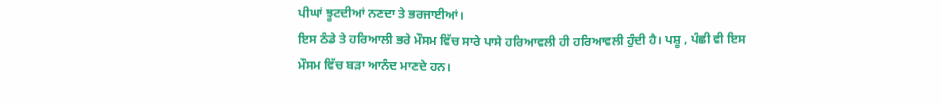ਪੀਘਾਂ ਝੂਟਦੀਆਂ ਨਣਦਾ ਤੇ ਭਰਜਾਈਆਂ।
ਇਸ ਠੰਡੇ ਤੇ ਹਰਿਆਲੀ ਭਰੇ ਮੌਸਮ ਵਿੱਚ ਸਾਰੇ ਪਾਸੇ ਹਰਿਆਵਲੀ ਹੀ ਹਰਿਆਵਲੀ ਹੁੰਦੀ ਹੈ। ਪਸ਼ੂ , ਪੰਛੀ ਵੀ ਇਸ ਮੌਸਮ ਵਿੱਚ ਬੜਾ ਆਨੰਦ ਮਾਣਦੇ ਹਨ।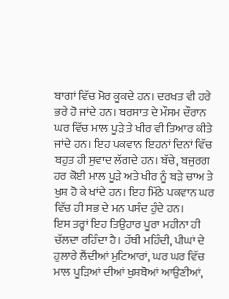ਬਾਗਾਂ ਵਿੱਚ ਮੋਰ ਕੂਕਦੇ ਹਨ। ਦਰਖਤ ਵੀ ਹਰੇ ਭਰੇ ਹੋ ਜਾਂਦੇ ਹਨ। ਬਰਸਾਤ ਦੇ ਮੌਸਮ ਦੌਰਾਨ ਘਰ ਵਿੱਚ ਮਾਲ ਪੂੜੇ ਤੇ ਖੀਰ ਵੀ ਤਿਆਰ ਕੀਤੇ ਜਾਂਦੇ ਹਨ। ਇਹ ਪਕਵਾਨ ਇਹਨਾਂ ਦਿਨਾਂ ਵਿੱਚ ਬਹੁਤ ਹੀ ਸੁਵਾਦ ਲੱਗਦੇ ਹਨ। ਬੱਚੇ, ਬਜੁਰਗ ਹਰ ਕੋਈ ਮਾਲ ਪੂੜੇ ਅਤੇ ਖੀਰ ਨੂੰ ਬੜੇ ਚਾਅ ਤੇ ਖੁਸ਼ ਹੋ ਕੇ ਖਾਂਦੇ ਹਨ। ਇਹ ਮਿੱਠੇ ਪਕਵਾਨ ਘਰ ਵਿੱਚ ਹੀ ਸਭ ਦੇ ਮਨ ਪਸੰਦ ਹੁੰਦੇ ਹਨ।
ਇਸ ਤਰ੍ਹਾਂ ਇਹ ਤਿਉਹਾਰ ਪੂਰਾ ਮਹੀਨਾ ਹੀ ਚੱਲਦਾ ਰਹਿੰਦਾ ਹੈ। ਹੱਥੀ ਮਹਿੰਦੀ, ਪੀਘਾਂ ਦੇ ਹੁਲਾਰੇ ਲੈਂਦੀਆਂ ਮੁਟਿਆਰਾਂ, ਘਰ ਘਰ ਵਿੱਚ ਮਾਲ ਪੂੜਿਆਂ ਦੀਆਂ ਖੁਸ਼ਬੋਆਂ ਆਉਣੀਆਂ,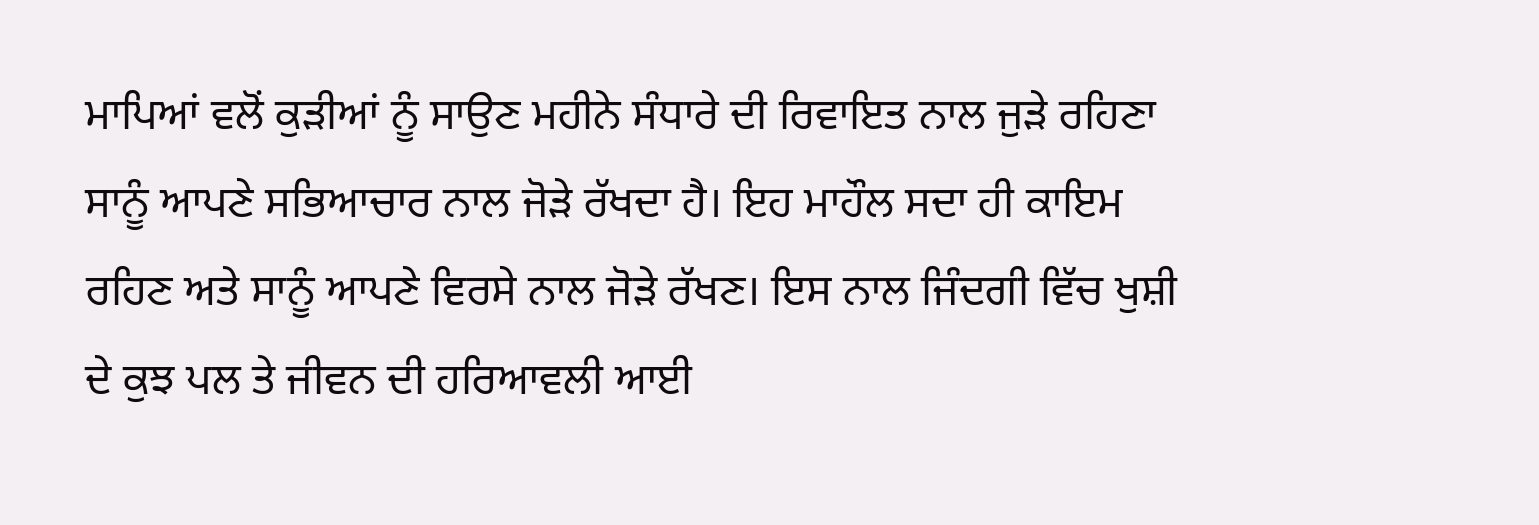ਮਾਪਿਆਂ ਵਲੋਂ ਕੁੜੀਆਂ ਨੂੰ ਸਾਉਣ ਮਹੀਨੇ ਸੰਧਾਰੇ ਦੀ ਰਿਵਾਇਤ ਨਾਲ ਜੁੜੇ ਰਹਿਣਾ ਸਾਨੂੰ ਆਪਣੇ ਸਭਿਆਚਾਰ ਨਾਲ ਜੋੜੇ ਰੱਖਦਾ ਹੈ। ਇਹ ਮਾਹੌਲ ਸਦਾ ਹੀ ਕਾਇਮ ਰਹਿਣ ਅਤੇ ਸਾਨੂੰ ਆਪਣੇ ਵਿਰਸੇ ਨਾਲ ਜੋੜੇ ਰੱਖਣ। ਇਸ ਨਾਲ ਜਿੰਦਗੀ ਵਿੱਚ ਖੁਸ਼ੀ ਦੇ ਕੁਝ ਪਲ ਤੇ ਜੀਵਨ ਦੀ ਹਰਿਆਵਲੀ ਆਈ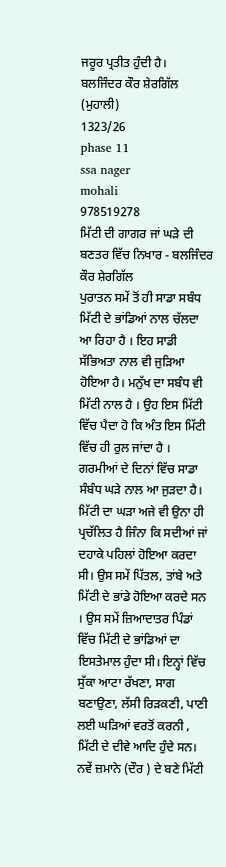ਜਰੂਰ ਪ੍ਰਤੀਤ ਹੁੰਦੀ ਹੈ।
ਬਲਜਿੰਦਰ ਕੌਰ ਸ਼ੇਰਗਿੱਲ (ਮੁਹਾਲੀ)
1323/26
phase 11
ssa nager
mohali
978519278
ਮਿੱਟੀ ਦੀ ਗਾਗਰ ਜਾਂ ਘੜੇ ਦੀ ਬਣਤਰ ਵਿੱਚ ਨਿਖਾਰ - ਬਲਜਿੰਦਰ ਕੌਰ ਸ਼ੇਰਗਿੱਲ
ਪੁਰਾਤਨ ਸਮੇਂ ਤੋਂ ਹੀ ਸਾਡਾ ਸਬੰਧ ਮਿੱਟੀ ਦੇ ਭਾਂਡਿਆਂ ਨਾਲ ਚੱਲਦਾ ਆ ਰਿਹਾ ਹੈ । ਇਹ ਸਾਡੀ ਸੱਭਿਅਤਾ ਨਾਲ ਵੀ ਜੁੜਿਆ ਹੋਇਆ ਹੈ। ਮਨੁੱਖ ਦਾ ਸਬੰਧ ਵੀ ਮਿੱਟੀ ਨਾਲ ਹੈ । ਉਹ ਇਸ ਮਿੱਟੀ ਵਿੱਚ ਪੈਦਾ ਹੋ ਕਿ ਅੰਤ ਇਸ ਮਿੱਟੀ ਵਿੱਚ ਹੀ ਰੁਲ ਜਾਂਦਾ ਹੈ ।
ਗਰਮੀਆਂ ਦੇ ਦਿਨਾਂ ਵਿੱਚ ਸਾਡਾ ਸੰਬੰਧ ਘੜੇ ਨਾਲ ਆ ਜੁੜਦਾ ਹੈ। ਮਿੱਟੀ ਦਾ ਘੜਾ ਅਜੇ ਵੀ ਉਨਾ ਹੀ ਪ੍ਰਚੱਲਿਤ ਹੈ ਜਿੰਨਾ ਕਿ ਸਦੀਆਂ ਜਾਂ ਦਹਾਕੇ ਪਹਿਲਾਂ ਹੋਇਆ ਕਰਦਾ ਸੀ। ਉਸ ਸਮੇਂ ਪਿੱਤਲ, ਤਾਂਬੇ ਅਤੇ ਮਿੱਟੀ ਦੇ ਭਾਂਡੇ ਹੋਇਆ ਕਰਦੇ ਸਨ । ਉਸ ਸਮੇਂ ਜ਼ਿਆਦਾਤਰ ਪਿੰਡਾਂ ਵਿੱਚ ਮਿੱਟੀ ਦੇ ਭਾਂਡਿਆਂ ਦਾ ਇਸਤੇਮਾਲ ਹੁੰਦਾ ਸੀ। ਇਨ੍ਹਾਂ ਵਿੱਚ ਸੁੱਕਾ ਆਟਾ ਰੱਖਣਾ, ਸਾਗ ਬਣਾਉਣਾ, ਲੱਸੀ ਰਿੜਕਣੀ, ਪਾਣੀ ਲਈ ਘੜਿਆਂ ਵਰਤੋਂ ਕਰਨੀ , ਮਿੱਟੀ ਦੇ ਦੀਵੇ ਆਦਿ ਹੁੰਦੇ ਸਨ।
ਨਵੇਂ ਜ਼ਮਾਨੇ (ਦੌਰ ) ਦੇ ਬਣੇ ਮਿੱਟੀ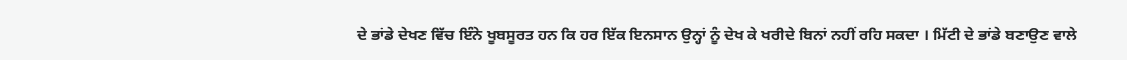ਦੇ ਭਾਂਡੇ ਦੇਖਣ ਵਿੱਚ ਇੰਨੇ ਖੂਬਸੂਰਤ ਹਨ ਕਿ ਹਰ ਇੱਕ ਇਨਸਾਨ ਉਨ੍ਹਾਂ ਨੂੰ ਦੇਖ ਕੇ ਖਰੀਦੇ ਬਿਨਾਂ ਨਹੀਂ ਰਹਿ ਸਕਦਾ । ਮਿੱਟੀ ਦੇ ਭਾਂਡੇ ਬਣਾਉਣ ਵਾਲੇ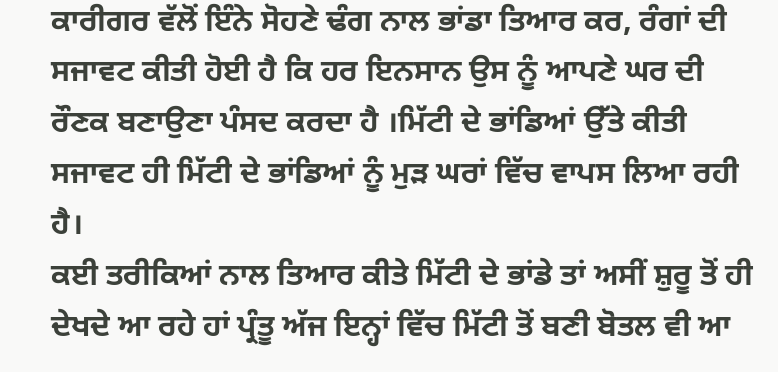ਕਾਰੀਗਰ ਵੱਲੋਂ ਇੰਨੇ ਸੋਹਣੇ ਢੰਗ ਨਾਲ ਭਾਂਡਾ ਤਿਆਰ ਕਰ, ਰੰਗਾਂ ਦੀ ਸਜਾਵਟ ਕੀਤੀ ਹੋਈ ਹੈ ਕਿ ਹਰ ਇਨਸਾਨ ਉਸ ਨੂੰ ਆਪਣੇ ਘਰ ਦੀ ਰੌਣਕ ਬਣਾਉਣਾ ਪੰਸਦ ਕਰਦਾ ਹੈ ।ਮਿੱਟੀ ਦੇ ਭਾਂਡਿਆਂ ਉੱਤੇ ਕੀਤੀ ਸਜਾਵਟ ਹੀ ਮਿੱਟੀ ਦੇ ਭਾਂਡਿਆਂ ਨੂੰ ਮੁੜ ਘਰਾਂ ਵਿੱਚ ਵਾਪਸ ਲਿਆ ਰਹੀ ਹੈ।
ਕਈ ਤਰੀਕਿਆਂ ਨਾਲ ਤਿਆਰ ਕੀਤੇ ਮਿੱਟੀ ਦੇ ਭਾਂਡੇ ਤਾਂ ਅਸੀਂ ਸ਼ੁਰੂ ਤੋਂ ਹੀ ਦੇਖਦੇ ਆ ਰਹੇ ਹਾਂ ਪ੍ਰੰਤੂ ਅੱਜ ਇਨ੍ਹਾਂ ਵਿੱਚ ਮਿੱਟੀ ਤੋਂ ਬਣੀ ਬੋਤਲ ਵੀ ਆ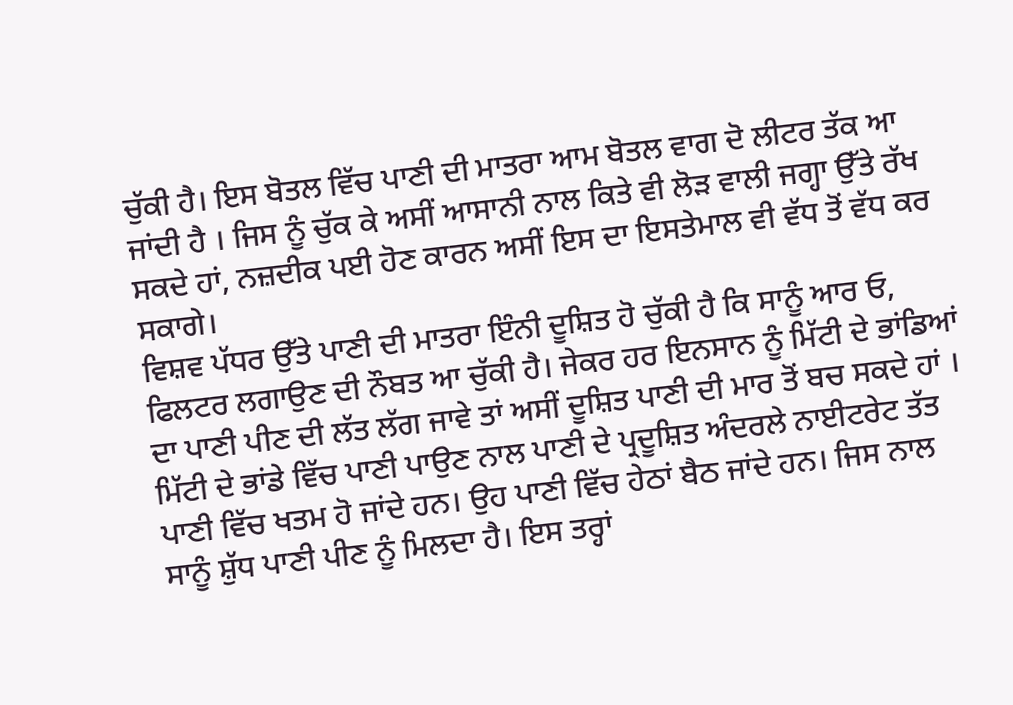ਚੁੱਕੀ ਹੈ। ਇਸ ਬੋਤਲ ਵਿੱਚ ਪਾਣੀ ਦੀ ਮਾਤਰਾ ਆਮ ਬੋਤਲ ਵਾਗ ਦੋ ਲੀਟਰ ਤੱਕ ਆ ਜਾਂਦੀ ਹੈ । ਜਿਸ ਨੂੰ ਚੁੱਕ ਕੇ ਅਸੀਂ ਆਸਾਨੀ ਨਾਲ ਕਿਤੇ ਵੀ ਲੋੜ ਵਾਲੀ ਜਗ੍ਹਾ ਉੱਤੇ ਰੱਖ ਸਕਦੇ ਹਾਂ, ਨਜ਼ਦੀਕ ਪਈ ਹੋਣ ਕਾਰਨ ਅਸੀਂ ਇਸ ਦਾ ਇਸਤੇਮਾਲ ਵੀ ਵੱਧ ਤੋਂ ਵੱਧ ਕਰ ਸਕਾਗੇ।
ਵਿਸ਼ਵ ਪੱਧਰ ਉੱਤੇ ਪਾਣੀ ਦੀ ਮਾਤਰਾ ਇੰਨੀ ਦੂਸ਼ਿਤ ਹੋ ਚੁੱਕੀ ਹੈ ਕਿ ਸਾਨੂੰ ਆਰ ਓ, ਫਿਲਟਰ ਲਗਾਉਣ ਦੀ ਨੌਬਤ ਆ ਚੁੱਕੀ ਹੈ। ਜੇਕਰ ਹਰ ਇਨਸਾਨ ਨੂੰ ਮਿੱਟੀ ਦੇ ਭਾਂਡਿਆਂ ਦਾ ਪਾਣੀ ਪੀਣ ਦੀ ਲੱਤ ਲੱਗ ਜਾਵੇ ਤਾਂ ਅਸੀਂ ਦੂਸ਼ਿਤ ਪਾਣੀ ਦੀ ਮਾਰ ਤੋਂ ਬਚ ਸਕਦੇ ਹਾਂ । ਮਿੱਟੀ ਦੇ ਭਾਂਡੇ ਵਿੱਚ ਪਾਣੀ ਪਾਉਣ ਨਾਲ ਪਾਣੀ ਦੇ ਪ੍ਰਦੂਸ਼ਿਤ ਅੰਦਰਲੇ ਨਾਈਟਰੇਟ ਤੱਤ ਪਾਣੀ ਵਿੱਚ ਖਤਮ ਹੋ ਜਾਂਦੇ ਹਨ। ਉਹ ਪਾਣੀ ਵਿੱਚ ਹੇਠਾਂ ਬੈਠ ਜਾਂਦੇ ਹਨ। ਜਿਸ ਨਾਲ ਸਾਨੂੰ ਸ਼ੁੱਧ ਪਾਣੀ ਪੀਣ ਨੂੰ ਮਿਲਦਾ ਹੈ। ਇਸ ਤਰ੍ਹਾਂ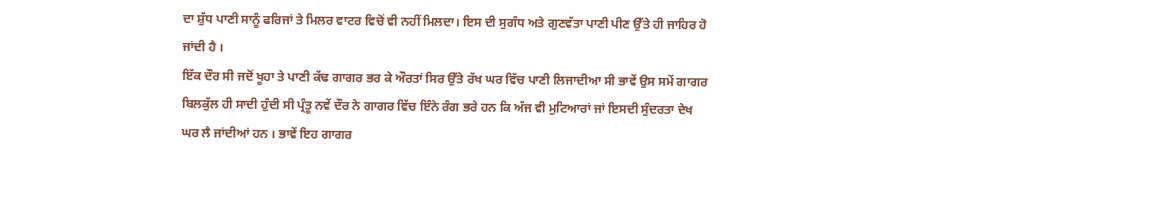ਦਾ ਸ਼ੁੱਧ ਪਾਣੀ ਸਾਨੂੰ ਫਰਿਜਾਂ ਤੇ ਮਿਲਰ ਵਾਟਰ ਵਿਚੋਂ ਵੀ ਨਹੀਂ ਮਿਲਦਾ। ਇਸ ਦੀ ਸੁਗੰਧ ਅਤੇ ਗੁਣਵੱਤਾ ਪਾਣੀ ਪੀਣ ਉੱਤੇ ਹੀ ਜਾਹਿਰ ਹੋ ਜਾਂਦੀ ਹੈ ।
ਇੱਕ ਦੌਰ ਸੀ ਜਦੋਂ ਖੂਹਾ ਤੇ ਪਾਣੀ ਕੱਢ ਗਾਗਰ ਭਰ ਕੇ ਔਰਤਾਂ ਸਿਰ ਉੱਤੇ ਰੱਖ ਘਰ ਵਿੱਚ ਪਾਣੀ ਲਿਜਾਦੀਆ ਸੀ ਭਾਵੇਂ ਉਸ ਸਮੇਂ ਗਾਗਰ ਬਿਲਕੁੱਲ ਹੀ ਸਾਦੀ ਹੁੰਦੀ ਸੀ ਪ੍ਰੰਤੂ ਨਵੇਂ ਦੌਰ ਨੇ ਗਾਗਰ ਵਿੱਚ ਇੰਨੇ ਰੰਗ ਭਰੇ ਹਨ ਕਿ ਅੱਜ ਵੀ ਮੁਟਿਆਰਾਂ ਜਾਂ ਇਸਦੀ ਸੁੰਦਰਤਾ ਦੇਖ ਘਰ ਲੈ ਜਾਂਦੀਆਂ ਹਨ । ਭਾਵੇਂ ਇਹ ਗਾਗਰ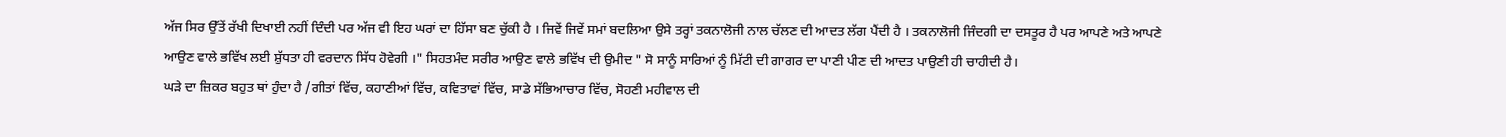ਅੱਜ ਸਿਰ ਉੱਤੇਂ ਰੱਖੀ ਦਿਖਾਈ ਨਹੀਂ ਦਿੰਦੀ ਪਰ ਅੱਜ ਵੀ ਇਹ ਘਰਾਂ ਦਾ ਹਿੱਸਾ ਬਣ ਚੁੱਕੀ ਹੈ । ਜਿਵੇਂ ਜਿਵੇਂ ਸਮਾਂ ਬਦਲਿਆ ਉਸੇ ਤਰ੍ਹਾਂ ਤਕਨਾਲੋਜੀ ਨਾਲ ਚੱਲਣ ਦੀ ਆਦਤ ਲੱਗ ਪੈਂਦੀ ਹੈ । ਤਕਨਾਲੋਜੀ ਜਿੰਦਗੀ ਦਾ ਦਸਤੂਰ ਹੈ ਪਰ ਆਪਣੇ ਅਤੇ ਆਪਣੇ ਆਉਣ ਵਾਲੇ ਭਵਿੱਖ ਲਈ ਸ਼ੁੱਧਤਾ ਹੀ ਵਰਦਾਨ ਸਿੱਧ ਹੋਵੇਗੀ ।" ਸਿਹਤਮੰਦ ਸਰੀਰ ਆਉਣ ਵਾਲੇ ਭਵਿੱਖ ਦੀ ਉਮੀਦ " ਸੋ ਸਾਨੂੰ ਸਾਰਿਆਂ ਨੂੰ ਮਿੱਟੀ ਦੀ ਗਾਗਰ ਦਾ ਪਾਣੀ ਪੀਣ ਦੀ ਆਦਤ ਪਾਉਣੀ ਹੀ ਚਾਹੀਦੀ ਹੈ।
ਘੜੇ ਦਾ ਜ਼ਿਕਰ ਬਹੁਤ ਥਾਂ ਹੁੰਦਾ ਹੈ /ਗੀਤਾਂ ਵਿੱਚ, ਕਹਾਣੀਆਂ ਵਿੱਚ, ਕਵਿਤਾਵਾਂ ਵਿੱਚ, ਸਾਡੇ ਸੱਭਿਆਚਾਰ ਵਿੱਚ, ਸੋਹਣੀ ਮਹੀਵਾਲ ਦੀ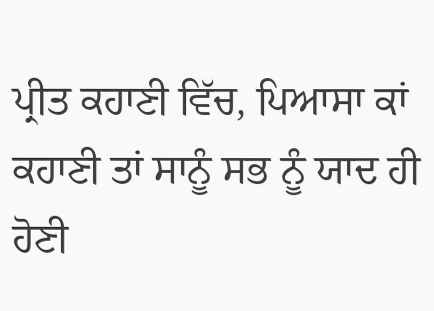ਪ੍ਰੀਤ ਕਹਾਣੀ ਵਿੱਚ, ਪਿਆਸਾ ਕਾਂ ਕਹਾਣੀ ਤਾਂ ਸਾਨੂੰ ਸਭ ਨੂੰ ਯਾਦ ਹੀ ਹੋਣੀ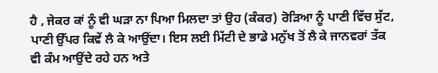ਹੈ , ਜੇਕਰ ਕਾਂ ਨੂੰ ਵੀ ਘੜਾ ਨਾ ਪਿਆ ਮਿਲਦਾ ਤਾਂ ਉਹ (ਕੰਕਰ) ਰੋੜਿਆ ਨੂੰ ਪਾਣੀ ਵਿੱਚ ਸੁੱਟ, ਪਾਣੀ ਉੱਪਰ ਕਿਵੇਂ ਲੈ ਕੇ ਆਉਂਦਾ। ਇਸ ਲਈ ਮਿੱਟੀ ਦੇ ਭਾਡੇ ਮਨੁੱਖ ਤੋਂ ਲੈ ਕੇ ਜਾਨਵਰਾਂ ਤੱਕ ਵੀ ਕੰਮ ਆਉਂਦੇ ਰਹੇ ਹਨ ਅਤੇ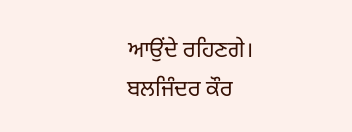ਆਉਂਦੇ ਰਹਿਣਗੇ।
ਬਲਜਿੰਦਰ ਕੌਰ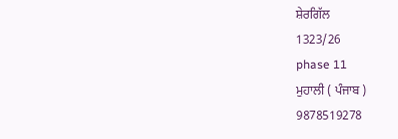ਸ਼ੇਰਗਿੱਲ
1323/26
phase 11
ਮੁਹਾਲੀ ( ਪੰਜਾਬ )
9878519278